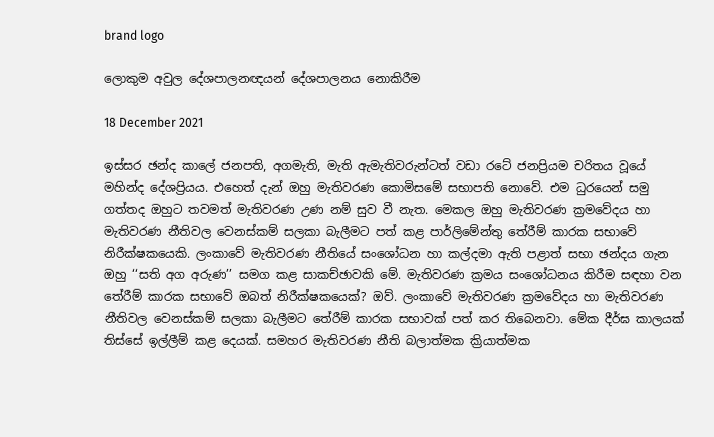brand logo

ලොකුම අවුල දේශපාලනඥයන් දේශපාලනය නොකිරීම

18 December 2021

ඉස්සර ඡන්ද කාලේ ජනපති, අගමැති, මැති ඇමැතිවරුන්ටත් වඩා රටේ ජනප්‍රියම චරිතය වූයේ මහින්ද දේශප්‍රියය. එහෙත් දැන් ඔහු මැතිවරණ කොමිසමේ සභාපති නොවේ. එම ධුරයෙන් සමු ගත්තද ඔහුට තවමත් මැතිවරණ උණ නම් සුව වී නැත. මෙකල ඔහු මැතිවරණ ක්‍රමවේදය හා මැතිවරණ නීතිවල වෙනස්කම් සලකා බැලීමට පත් කළ පාර්ලිමේන්තු තේරීම් කාරක සභාවේ නිරීක්ෂකයෙකි. ලංකාවේ මැතිවරණ නීතියේ සංශෝධන හා කල්දමා ඇති පළාත් සභා ඡන්දය ගැන ඔහු ‘‘සති අග අරුණ’’ සමග කළ සාකච්ඡාවකි මේ. මැතිවරණ ක්‍රමය සංශෝධනය කිරීම සඳහා වන තේරීම් කාරක සභාවේ ඔබත් නිරීක්ෂකයෙක්? ඔව්. ලංකාවේ මැතිවරණ ක්‍රමවේදය හා මැතිවරණ නීතිවල වෙනස්කම් සලකා බැලීමට තේරීම් කාරක සභාවක් පත් කර තිබෙනවා. මේක දීර්ඝ කාලයක් තිස්සේ ඉල්ලීම් කළ දෙයක්. සමහර මැතිවරණ නීති බලාත්මක ක්‍රියාත්මක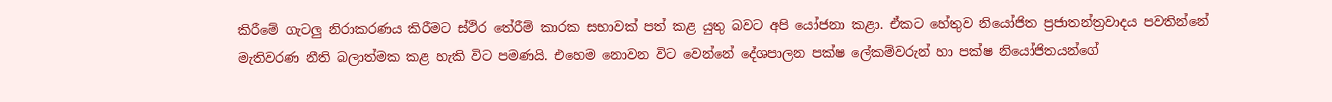කිරීමේ ගැටලු නිරාකරණය කිරීමට ස්ථිර තේරීම් කාරක සභාවක් පත් කළ යුතු බවට අපි යෝජනා කළා. ඒකට හේතුව නියෝජිත ප්‍රජාතන්ත්‍රවාදය පවතින්නේ මැතිවරණ නීති බලාත්මක කළ හැකි විට පමණයි. එහෙම නොවන විට වෙන්නේ දේශපාලන පක්ෂ ලේකම්වරුන් හා පක්ෂ නියෝජිතයන්ගේ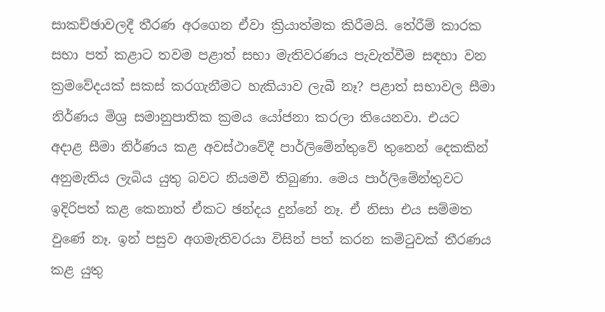සාකච්ඡාවලදී තීරණ අරගෙන ඒවා ක්‍රියාත්මක කිරීමයි. තේරීම් කාරක සභා පත් කළාට තවම පළාත් සභා මැතිවරණය පැවැත්වීම සඳහා වන ක්‍රමවේදයක් සකස් කරගැනීමට හැකියාව ලැබී නෑ? පළාත් සභාවල සීමා නිර්ණය මිශ්‍ර සමානුපාතික ක්‍රමය යෝජනා කරලා තියෙනවා. එයට අදාළ සීමා නිර්ණය කළ අවස්ථාවේදී පාර්ලිමේන්තුවේ තුනෙන් දෙකකින් අනුමැතිය ලැබිය යුතු බවට නියමවී තිබුණා. මෙය පාර්ලිමේන්තුවට ඉදිරිපත් කළ කෙනාත් ඒකට ඡන්දය දුන්නේ නෑ. ඒ නිසා එය සම්මත වුණේ නෑ. ඉන් පසුව අගමැතිවරයා විසින් පත් කරන කමිටුවක් තීරණය කළ යුතු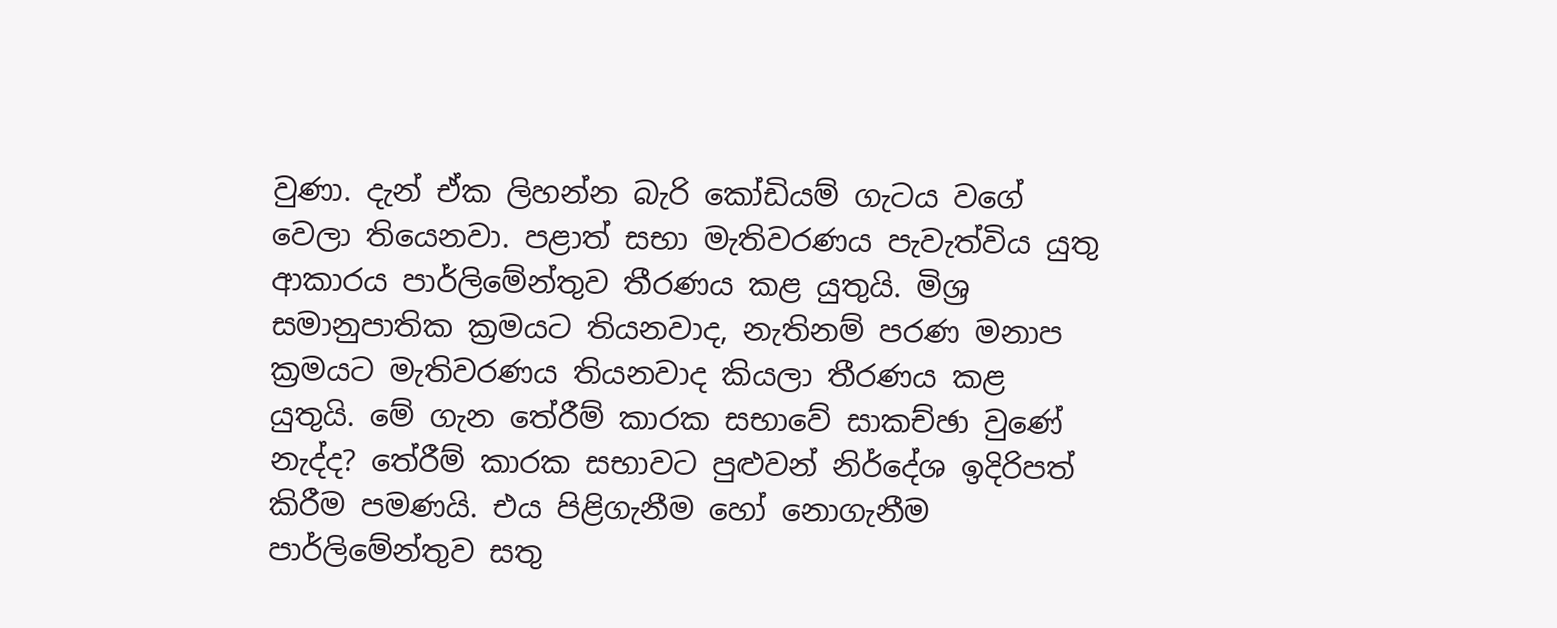වුණා. දැන් ඒක ලිහන්න බැරි කෝඩියම් ගැටය වගේ වෙලා තියෙනවා. පළාත් සභා මැතිවරණය පැවැත්විය යුතු ආකාරය පාර්ලිමේන්තුව තීරණය කළ යුතුයි. මිශ්‍ර සමානුපාතික ක්‍රමයට තියනවාද, නැතිනම් පරණ මනාප ක්‍රමයට මැතිවරණය තියනවාද කියලා තීරණය කළ යුතුයි. මේ ගැන තේරීම් කාරක සභාවේ සාකච්ඡා වුණේ නැද්ද? තේරීම් කාරක සභාවට පුළුවන් නිර්දේශ ඉදිරිපත් කිරීම පමණයි. එය පිළිගැනීම හෝ නොගැනීම පාර්ලිමේන්තුව සතු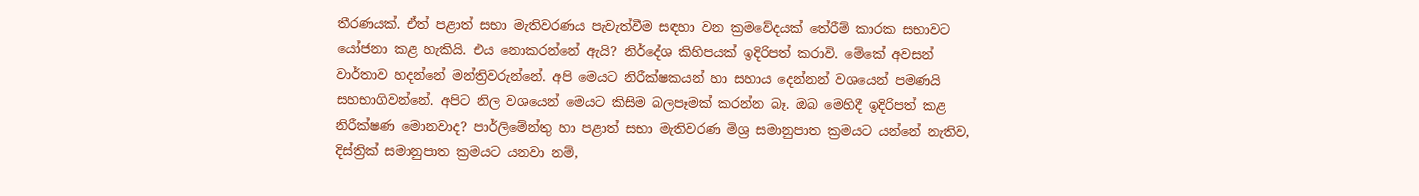තීරණයක්. ඒත් පළාත් සභා මැතිවරණය පැවැත්වීම සඳහා වන ක්‍රමවේදයක් තේරීම් කාරක සභාවට යෝජනා කළ හැකියි. එය නොකරන්නේ ඇයි? නිර්දේශ කිහිපයක් ඉදිරිපත් කරාවි. මේකේ අවසන් වාර්තාව හදන්නේ මන්ත්‍රිවරුන්නේ. අපි මෙයට නිරීක්ෂකයන් හා සහාය දෙන්නන් වශයෙන් පමණයි සහභාගිවන්නේ. අපිට නිල වශයෙන් මෙයට කිසිම බලපෑමක් කරන්න බෑ. ඔබ මෙහිදී ඉදිරිපත් කළ නිරීක්ෂණ මොනවාද? පාර්ලිමේන්තු හා පළාත් සභා මැතිවරණ මිශ්‍ර සමානුපාත ක්‍රමයට යන්නේ නැතිව, දිස්ත්‍රික් සමානුපාත ක්‍රමයට යනවා නම්,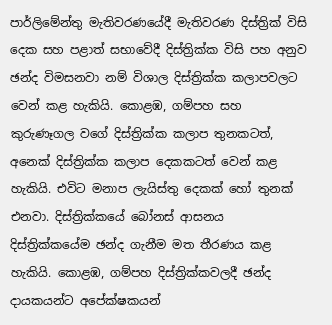පාර්ලිමේන්තු මැතිවරණයේදී මැතිවරණ දිස්ත්‍රික් විසි දෙක සහ පළාත් සභාවේදී දිස්ත්‍රික්ක විසි පහ අනුව ඡන්ද විමසනවා නම් විශාල දිස්ත්‍රික්ක කලාපවලට වෙන් කළ හැකියි. කොළඹ, ගම්පහ සහ කුරුණෑගල වගේ දිස්ත්‍රික්ක කලාප තුනකටත්, අනෙක් දිස්ත්‍රික්ක කලාප දෙකකටත් වෙන් කළ හැකියි. එවිට මනාප ලැයිස්තු දෙකක් හෝ තුනක් එනවා. දිස්ත්‍රික්කයේ බෝනස් ආසනය දිස්ත්‍රික්කයේම ඡන්ද ගැනීම මත තීරණය කළ හැකියි. කොළඹ, ගම්පහ දිස්ත්‍රික්කවලදී ඡන්ද දායකයන්ට අපේක්ෂකයන්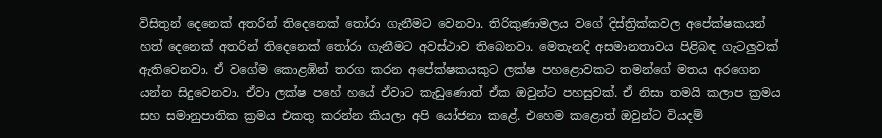විසිතුන් දෙනෙක් අතරින් තිදෙනෙක් තෝරා ගැනීමට වෙනවා. තිරිකුණාමලය වගේ දිස්ත්‍රික්කවල අපේක්ෂකයන් හත් දෙනෙක් අතරින් තිදෙනෙක් තෝරා ගැනීමට අවස්ථාව තිබෙනවා. මෙතැනදි අසමානතාවය පිළිබඳ ගැටලුවක් ඇතිවෙනවා. ඒ වගේම කොළඹින් තරග කරන අපේක්ෂකයකුට ලක්ෂ පහළොවකට තමන්ගේ මතය අරගෙන යන්න සිදුවෙනවා. ඒවා ලක්ෂ පහේ හයේ ඒවාට කැඩුණොත් ඒක ඔවුන්ට පහසුවක්. ඒ නිසා තමයි කලාප ක්‍රමය සහ සමානුපාතික ක්‍රමය එකතු කරන්න කියලා අපි යෝජනා කළේ. එහෙම කළොත් ඔවුන්ට වියදම්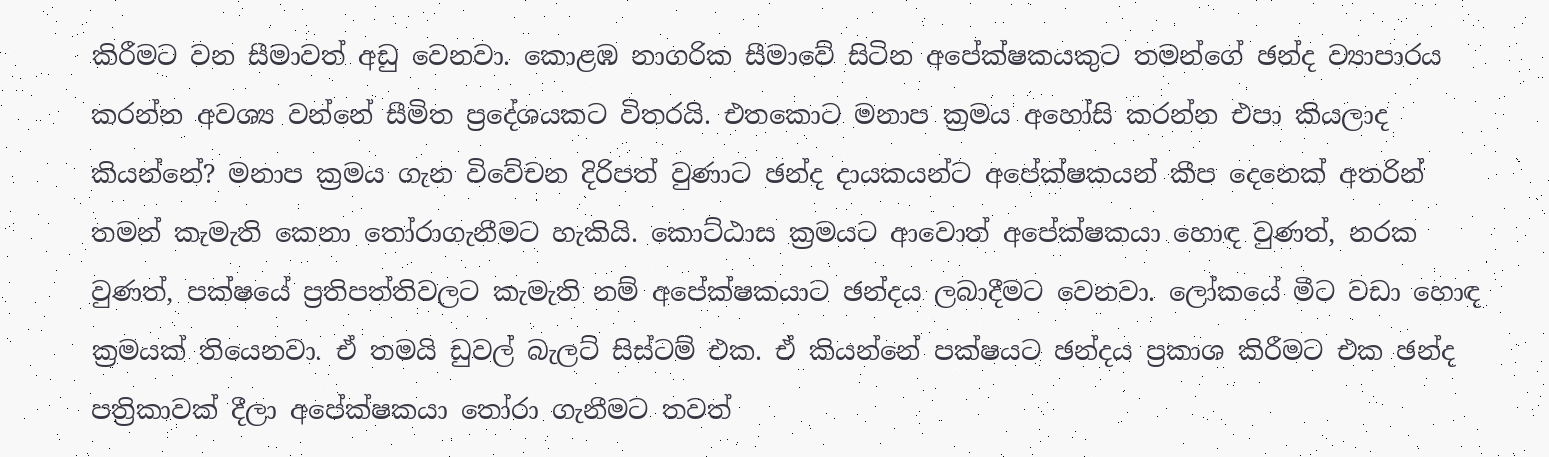කිරීමට වන සීමාවත් අඩු වෙනවා. කොළඹ නාගරික සීමාවේ සිටින අපේක්ෂකයකුට තමන්ගේ ඡන්ද ව්‍යාපාරය කරන්න අවශ්‍ය වන්නේ සීමිත ප්‍රදේශයකට විතරයි. එතකොට මනාප ක්‍රමය අහෝසි කරන්න එපා කියලාද කියන්නේ? මනාප ක්‍රමය ගැන විවේචන දිරිපත් වුණාට ඡන්ද දායකයන්ට අපේක්ෂකයන් කීප දෙනෙක් අතරින් තමන් කැමැති කෙනා තෝරාගැනීමට හැකියි. කොට්ඨාස ක්‍රමයට ආවොත් අපේක්ෂකයා හොඳ වුණත්, නරක වුණත්, පක්ෂයේ ප්‍රතිපත්තිවලට කැමැති නම් අපේක්ෂකයාට ඡන්දය ලබාදීමට වෙනවා. ලෝකයේ මීට වඩා හොඳ ක්‍රමයක් තියෙනවා. ඒ තමයි ඩුවල් බැලට් සිස්ටම් එක. ඒ කියන්නේ පක්ෂයට ඡන්දය ප්‍රකාශ කිරීමට එක ඡන්ද පත්‍රිකාවක් දීලා අපේක්ෂකයා තෝරා ගැනීමට තවත්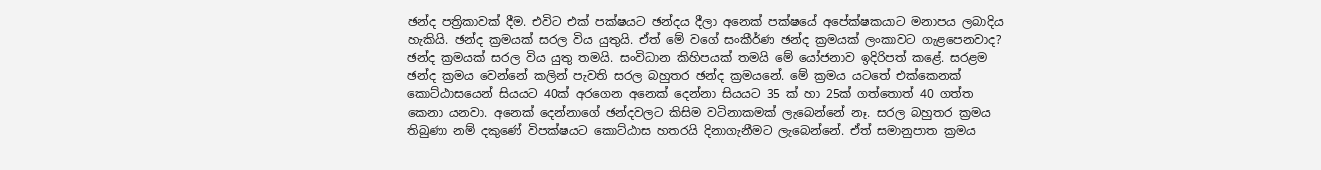ඡන්ද පත්‍රිකාවක් දීම. එවිට එක් පක්ෂයට ඡන්දය දීලා අනෙක් පක්ෂයේ අපේක්ෂකයාට මනාපය ලබාදිය හැකියි. ඡන්ද ක්‍රමයක් සරල විය යුතුයි. ඒත් මේ වගේ සංකීර්ණ ඡන්ද ක්‍රමයක් ලංකාවට ගැළපෙනවාද? ඡන්ද ක්‍රමයක් සරල විය යුතු තමයි. සංවිධාන කිහිපයක් තමයි මේ යෝජනාව ඉදිරිපත් කළේ. සරළම ඡන්ද ක්‍රමය වෙන්නේ කලින් පැවති සරල බහුතර ඡන්ද ක්‍රමයනේ. මේ ක්‍රමය යටතේ එක්කෙනක් කොට්ඨාසයෙන් සියයට 40ක් අරගෙන අනෙක් දෙන්නා සියයට 35 ක් හා 25ක් ගත්තොත් 40 ගත්ත කෙනා යනවා. අනෙක් දෙන්නාගේ ඡන්දවලට කිසිම වටිනාකමක් ලැබෙන්නේ නෑ. සරල බහුතර ක්‍රමය තිබුණා නම් දකුණේ විපක්ෂයට කොට්ඨාස හතරයි දිනාගැනීමට ලැබෙන්නේ. ඒත් සමානුපාත ක්‍රමය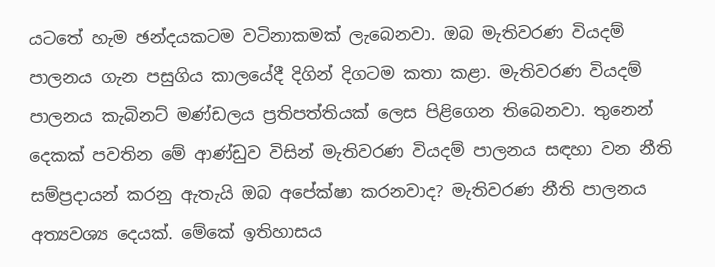යටතේ හැම ඡන්දයකටම වටිනාකමක් ලැබෙනවා. ඔබ මැතිවරණ වියදම් පාලනය ගැන පසුගිය කාලයේදී දිගින් දිගටම කතා කළා. මැතිවරණ වියදම් පාලනය කැබිනට් මණ්ඩලය ප්‍රතිපත්තියක් ලෙස පිළිගෙන තිබෙනවා. තුනෙන් දෙකක් පවතින මේ ආණ්ඩුව විසින් මැතිවරණ වියදම් පාලනය සඳහා වන නීති සම්ප්‍රදායන් කරනු ඇතැයි ඔබ අපේක්ෂා කරනවාද? මැතිවරණ නීති පාලනය අත්‍යවශ්‍ය දෙයක්. මේකේ ඉතිහාසය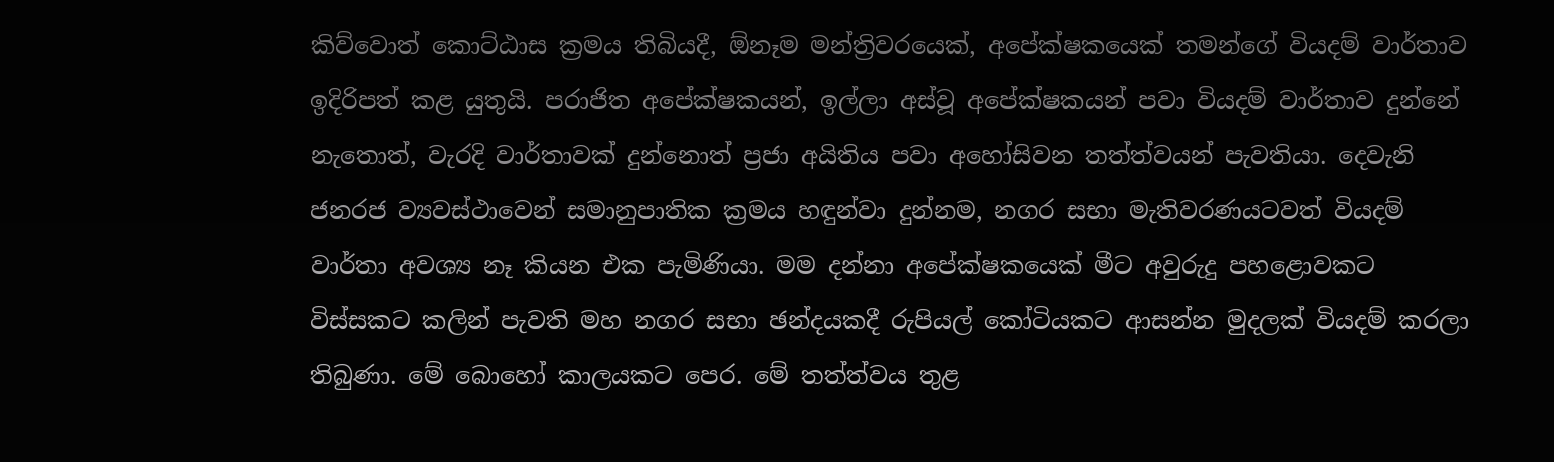කිව්වොත් කොට්ඨාස ක්‍රමය තිබියදී, ඕනෑම මන්ත්‍රිවරයෙක්, අපේක්ෂකයෙක් තමන්ගේ වියදම් වාර්තාව ඉදිරිපත් කළ යුතුයි. පරාජිත අපේක්ෂකයන්, ඉල්ලා අස්වූ අපේක්ෂකයන් පවා වියදම් වාර්තාව දුන්නේ නැතොත්, වැරදි වාර්තාවක් දුන්නොත් ප්‍රජා අයිතිය පවා අහෝසිවන තත්ත්වයන් පැවතියා. දෙවැනි ජනරජ ව්‍යවස්ථාවෙන් සමානුපාතික ක්‍රමය හඳුන්වා දුන්නම, නගර සභා මැතිවරණයටවත් වියදම් වාර්තා අවශ්‍ය නෑ කියන එක පැමිණියා. මම දන්නා අපේක්ෂකයෙක් මීට අවුරුදු පහළොවකට විස්සකට කලින් පැවති මහ නගර සභා ඡන්දයකදී රුපියල් කෝටියකට ආසන්න මුදලක් වියදම් කරලා තිබුණා. මේ බොහෝ කාලයකට පෙර. මේ තත්ත්වය තුළ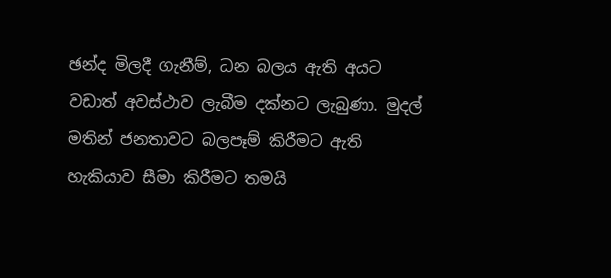ඡන්ද මිලදී ගැනීම්, ධන බලය ඇති අයට වඩාත් අවස්ථාව ලැබීම දක්නට ලැබුණා. මුදල් මතින් ජනතාවට බලපෑම් කිරීමට ඇති හැකියාව සීමා කිරීමට තමයි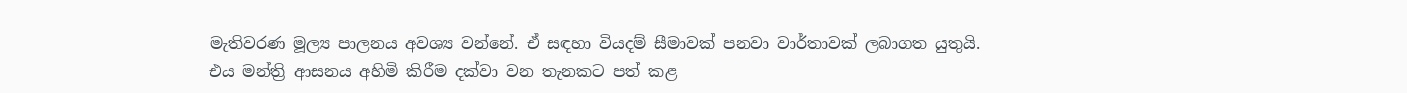මැතිවරණ මූල්‍ය පාලනය අවශ්‍ය වන්නේ. ඒ සඳහා වියදම් සීමාවක් පනවා වාර්තාවක් ලබාගත යුතුයි. එය මන්ත්‍රි ආසනය අහිමි කිරීම දක්වා වන තැනකට පත් කළ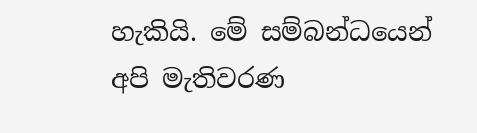හැකියි. මේ සම්බන්ධයෙන් අපි මැතිවරණ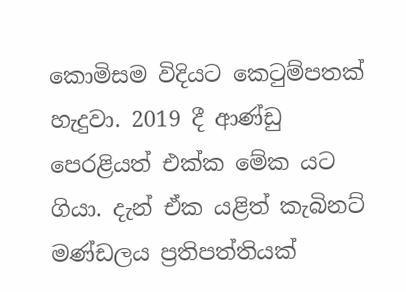කොමිසම විදියට කෙටුම්පතක් හැදුවා. 2019 දී ආණ්ඩු පෙරළියත් එක්ක මේක යට ගියා. දැන් ඒක යළිත් කැබිනට් මණ්ඩලය ප්‍රතිපත්තියක්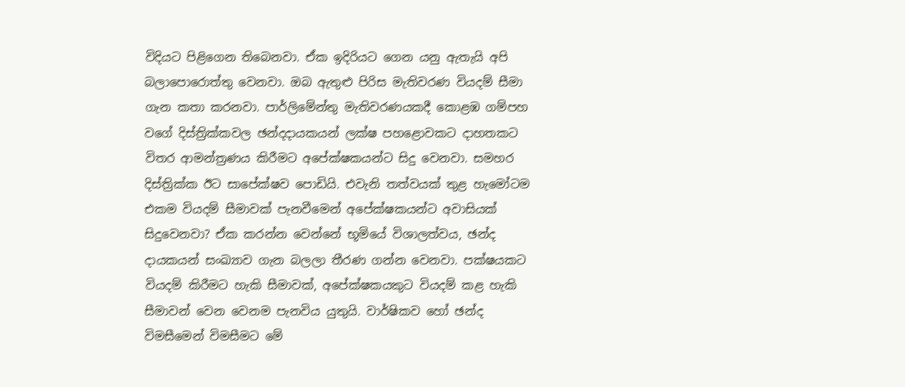විදියට පිළිගෙන තිබෙනවා. ඒක ඉදිරියට ගෙන යනු ඇතැයි අපි බලාපොරොත්තු වෙනවා. ඔබ ඇතුළු පිරිස මැතිවරණ වියදම් සීමා ගැන කතා කරනවා. පාර්ලිමේන්තු මැතිවරණයකදී කොළඹ ගම්පහ වගේ දිස්ත්‍රික්කවල ඡන්දදායකයන් ලක්ෂ පහළොවකට දාහතකට විතර ආමන්ත්‍රණය කිරීමට අපේක්ෂකයන්ට සිදු වෙනවා. සමහර දිස්ත්‍රික්ක ඊට සාපේක්ෂව පොඩියි. එවැනි තත්වයක් තුළ හැමෝටම එකම වියදම් සීමාවක් පැනවීමෙන් අපේක්ෂකයන්ට අවාසියක් සිදුවෙනවා? ඒක කරන්න වෙන්නේ භූමියේ විශාලත්වය, ඡන්ද දායකයන් සංඛ්‍යාව ගැන බලලා තීරණ ගන්න වෙනවා. පක්ෂයකට වියදම් කිරීමට හැකි සීමාවක්, අපේක්ෂකයකුට වියදම් කළ හැකි සීමාවන් වෙන වෙනම පැනවිය යුතුයි. වාර්ෂිකව හෝ ඡන්ද විමසීමෙන් විමසීමට මේ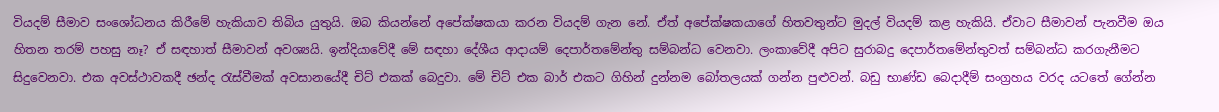වියදම් සීමාව සංශෝධනය කිරීමේ හැකියාව තිබිය යුතුයි. ඔබ කියන්නේ අපේක්ෂකයා කරන වියදම් ගැන නේ. ඒත් අපේක්ෂකයාගේ හිතවතුන්ට මුදල් වියදම් කළ හැකියි. ඒවාට සීමාවන් පැනවීම ඔය හිතන තරම් පහසු නෑ? ඒ සඳහාත් සීමාවන් අවශ්‍යයි. ඉන්දියාවේදී මේ සඳහා දේශීය ආදායම් දෙපාර්තමේන්තු සම්බන්ධ වෙනවා. ලංකාවේදී අපිට සුරාබදු දෙපාර්තමේන්තුවත් සම්බන්ධ කරගැනීමට සිදුවෙනවා. එක අවස්ථාවකදී ඡන්ද රැස්වීමක් අවසානයේදී චිට් එකක් බෙදුවා. මේ චිට් එක බාර් එකට ගිහින් දුන්නම බෝතලයක් ගන්න පුළුවන්. බඩු භාණ්ඩ බෙදාදීම් සංග්‍රහය වරද යටතේ ගේන්න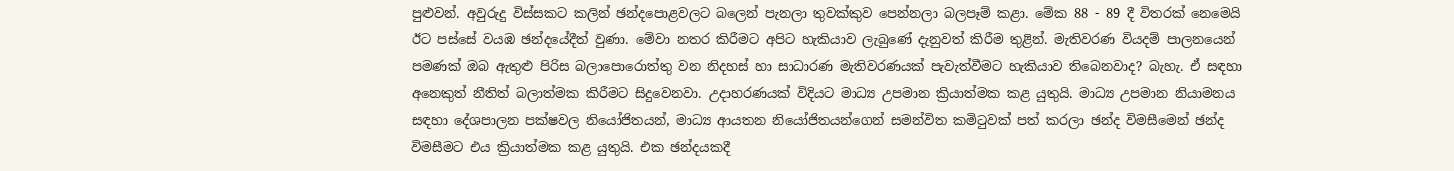පුළුවන්. අවුරුදු විස්සකට කලින් ඡන්දපොළවලට බලෙන් පැනලා තුවක්කුව පෙන්නලා බලපෑම් කළා. මේක 88 - 89 දී විතරක් නෙමෙයි ඊට පස්සේ වයඹ ඡන්දයේදීත් වුණා. මේවා නතර කිරීමට අපිට හැකියාව ලැබුණේ දැනුවත් කිරීම තුළින්. මැතිවරණ වියදම් පාලනයෙන් පමණක් ඔබ ඇතුළු පිරිස බලාපොරොත්තු වන නිදහස් හා සාධාරණ මැතිවරණයක් පැවැත්වීමට හැකියාව තිබෙනවාද? බැහැ. ඒ සඳහා අනෙකුත් නීතිත් බලාත්මක කිරීමට සිදුවෙනවා. උදාහරණයක් විදියට මාධ්‍ය උපමාන ක්‍රියාත්මක කළ යුතුයි. මාධ්‍ය උපමාන නියාමනය සඳහා දේශපාලන පක්ෂවල නියෝජිතයන්, මාධ්‍ය ආයතන නියෝජිතයන්ගෙන් සමන්විත කමිටුවක් පත් කරලා ඡන්ද විමසීමෙන් ඡන්ද විමසීමට එය ක්‍රියාත්මක කළ යුතුයි. එක ඡන්දයකදී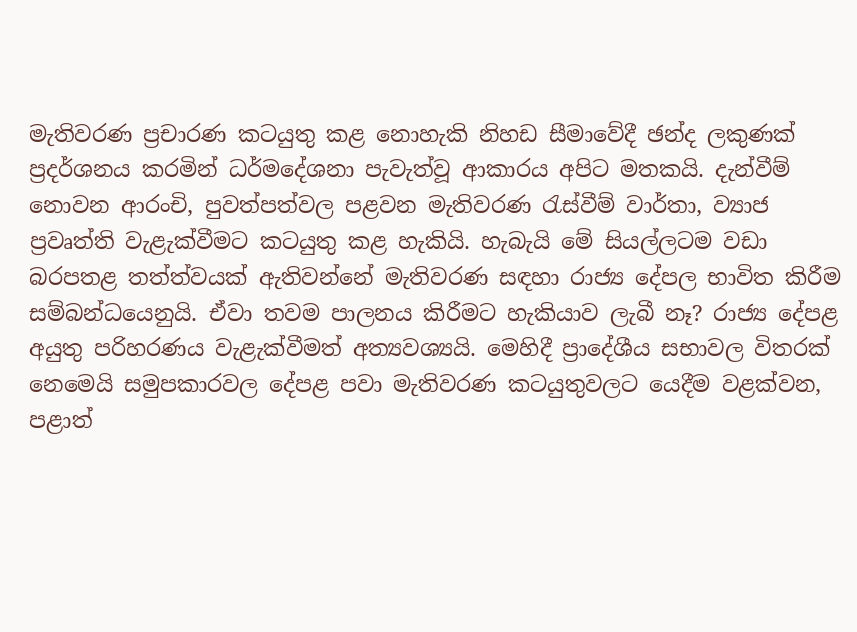මැතිවරණ ප්‍රචාරණ කටයුතු කළ නොහැකි නිහඩ සීමාවේදී ඡන්ද ලකුණක් ප්‍රදර්ශනය කරමින් ධර්මදේශනා පැවැත්වූ ආකාරය අපිට මතකයි. දැන්වීම් නොවන ආරංචි, පුවත්පත්වල පළවන මැතිවරණ රැස්වීම් වාර්තා, ව්‍යාජ ප්‍රවෘත්ති වැළැක්වීමට කටයුතු කළ හැකියි. හැබැයි මේ සියල්ලටම වඩා බරපතළ තත්ත්වයක් ඇතිවන්නේ මැතිවරණ සඳහා රාජ්‍ය දේපල භාවිත කිරීම සම්බන්ධයෙනුයි. ඒවා තවම පාලනය කිරීමට හැකියාව ලැබී නෑ? රාජ්‍ය දේපළ අයුතු පරිහරණය වැළැක්වීමත් අත්‍යවශ්‍යයි. මෙහිදී ප්‍රාදේශීය සභාවල විතරක් නෙමෙයි සමුපකාරවල දේපළ පවා මැතිවරණ කටයුතුවලට යෙදීම වළක්වන, පළාත්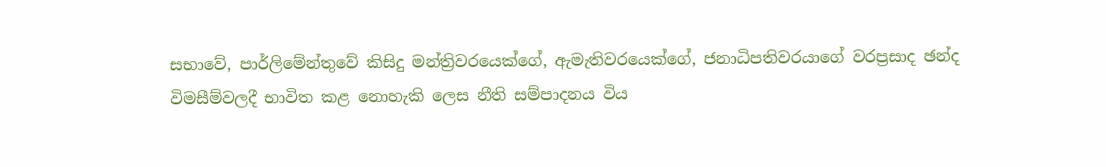සභාවේ, පාර්ලිමේන්තුවේ කිසිදු මන්ත්‍රිවරයෙක්ගේ, ඇමැතිවරයෙක්ගේ, ජනාධිපතිවරයාගේ වරප්‍රසාද ඡන්ද විමසීම්වලදී භාවිත කළ නොහැකි ලෙස නීති සම්පාදනය විය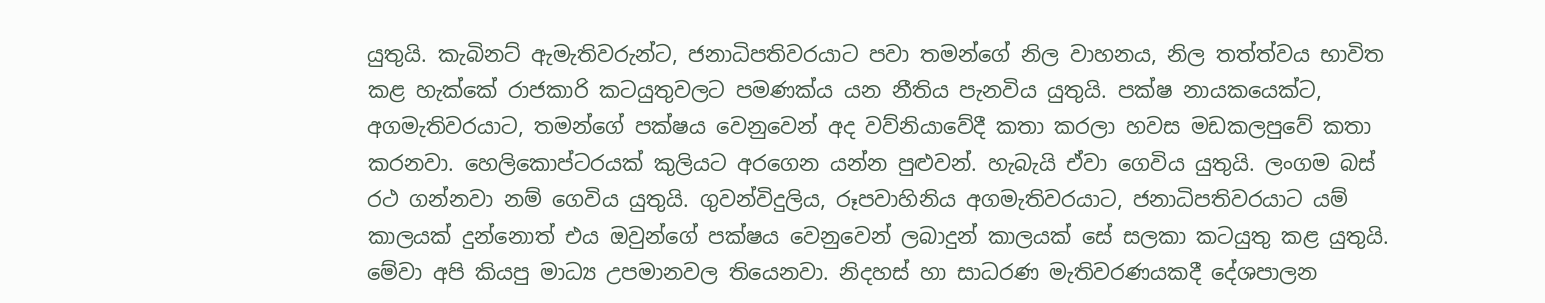යුතුයි. කැබිනට් ඇමැතිවරුන්ට, ජනාධිපතිවරයාට පවා තමන්ගේ නිල වාහනය, නිල තත්ත්වය භාවිත කළ හැක්කේ රාජකාරි කටයුතුවලට පමණක්ය යන නීතිය පැනවිය යුතුයි. පක්ෂ නායකයෙක්ට, අගමැතිවරයාට, තමන්ගේ පක්ෂය වෙනුවෙන් අද වව්නියාවේදී කතා කරලා හවස මඩකලපුවේ කතා කරනවා. හෙලිකොප්ටරයක් කුලියට අරගෙන යන්න පුළුවන්. හැබැයි ඒවා ගෙවිය යුතුයි. ලංගම බස් රථ ගන්නවා නම් ගෙවිය යුතුයි. ගුවන්විදුලිය, රූපවාහිනිය අගමැතිවරයාට, ජනාධිපතිවරයාට යම් කාලයක් දුන්නොත් එය ඔවුන්ගේ පක්ෂය වෙනුවෙන් ලබාදුන් කාලයක් සේ සලකා කටයුතු කළ යුතුයි. මේවා අපි කියපු මාධ්‍ය උපමානවල තියෙනවා. නිදහස් හා සාධරණ මැතිවරණයකදී දේශපාලන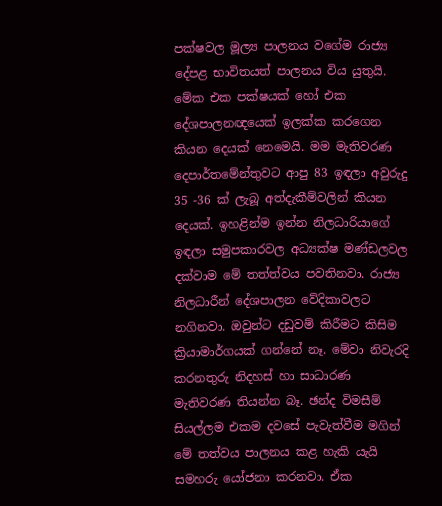පක්ෂවල මූල්‍ය පාලනය වගේම රාජ්‍ය දේපළ භාවිතයත් පාලනය විය යුතුයි. මේක එක පක්ෂයක් හෝ එක දේශපාලනඥයෙක් ඉලක්ක කරගෙන කියන දෙයක් නෙමෙයි. මම මැතිවරණ දෙපාර්තමේන්තුවට ආපු 83 ඉඳලා අවුරුදු 35 -36 ක් ලැබූ අත්දැකීම්වලින් කියන දෙයක්. ඉහළින්ම ඉන්න නිලධාරියාගේ ඉඳලා සමුපකාරවල අධ්‍යක්ෂ මණ්ඩලවල දක්වාම මේ තත්ත්වය පවතිනවා. රාජ්‍ය නිලධාරීන් දේශපාලන වේදිකාවලට නගිනවා. ඔවුන්ට දඩුවම් කිරීමට කිසිම ක්‍රියාමාර්ගයක් ගන්නේ නෑ. මේවා නිවැරදි කරනතුරු නිදහස් හා සාධාරණ මැතිවරණ තියන්න බෑ. ඡන්ද විමසීම් සියල්ලම එකම දවසේ පැවැත්වීම මගින් මේ තත්වය පාලනය කළ හැකි යැයි සමහරු යෝජනා කරනවා. ඒක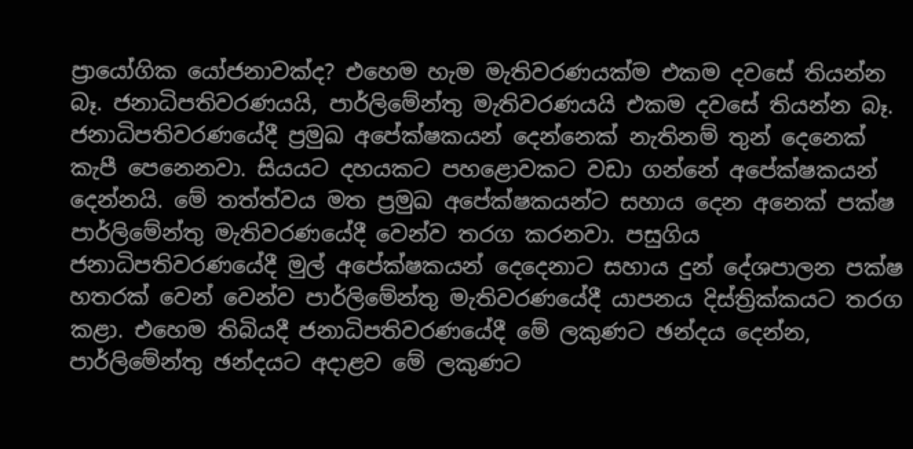ප්‍රායෝගික යෝජනාවක්ද? එහෙම හැම මැතිවරණයක්ම එකම දවසේ තියන්න බෑ. ජනාධිපතිවරණයයි, පාර්ලිමේන්තු මැතිවරණයයි එකම දවසේ තියන්න බෑ. ජනාධිපතිවරණයේදී ප්‍රමුඛ අපේක්ෂකයන් දෙන්නෙක් නැතිනම් තුන් දෙනෙක් කැපී පෙනෙනවා. සියයට දහයකට පහළොවකට වඩා ගන්නේ අපේක්ෂකයන් දෙන්නයි. මේ තත්ත්වය මත ප්‍රමුඛ අපේක්ෂකයන්ට සහාය දෙන අනෙක් පක්ෂ පාර්ලිමේන්තු මැතිවරණයේදී වෙන්ව තරග කරනවා. පසුගිය ජනාධිපතිවරණයේදී මුල් අපේක්ෂකයන් දෙදෙනාට සහාය දුන් දේශපාලන පක්ෂ හතරක් වෙන් වෙන්ව පාර්ලිමේන්තු මැතිවරණයේදී යාපනය දිස්ත්‍රික්කයට තරග කළා. එහෙම තිබියදී ජනාධිපතිවරණයේදී මේ ලකුණට ඡන්දය දෙන්න, පාර්ලිමේන්තු ඡන්දයට අදාළව මේ ලකුණට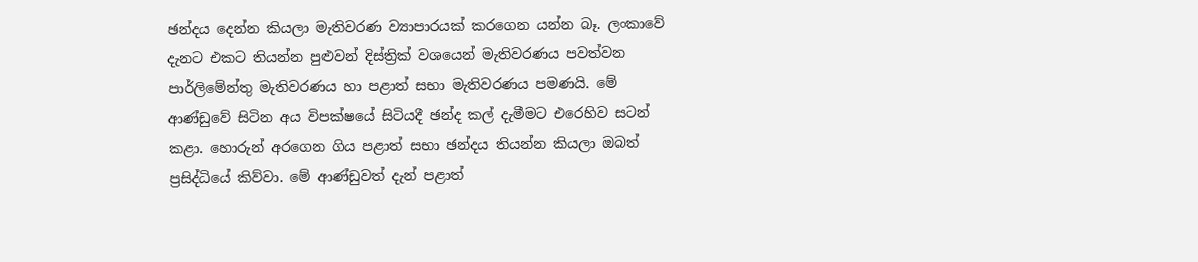ඡන්දය දෙන්න කියලා මැතිවරණ ව්‍යාපාරයක් කරගෙන යන්න බෑ. ලංකාවේ දැනට එකට තියන්න පුළුවන් දිස්ත්‍රික් වශයෙන් මැතිවරණය පවත්වන පාර්ලිමේන්තු මැතිවරණය හා පළාත් සභා මැතිවරණය පමණයි. මේ ආණ්ඩුවේ සිටින අය විපක්ෂයේ සිටියදී ඡන්ද කල් දැමීමට එරෙහිව සටන් කළා. හොරුන් අරගෙන ගිය පළාත් සභා ඡන්දය තියන්න කියලා ඔබත් ප්‍රසිද්ධියේ කිව්වා. මේ ආණ්ඩුවත් දැන් පළාත්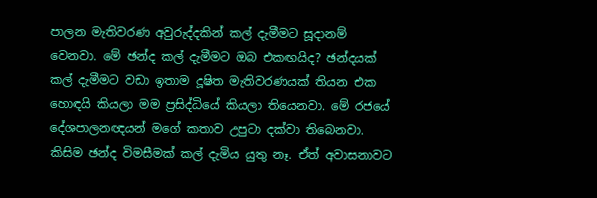පාලන මැතිවරණ අවුරුද්දකින් කල් දැමීමට සූදානම් වෙනවා. මේ ඡන්ද කල් දැමීමට ඔබ එකඟයිද? ඡන්දයක් කල් දැමීමට වඩා ඉතාම දූෂිත මැතිවරණයක් තියන එක හොඳයි කියලා මම ප්‍රසිද්ධියේ කියලා තියෙනවා. මේ රජයේ දේශපාලනඥයන් මගේ කතාව උපුටා දක්වා තිබෙනවා. කිසිම ඡන්ද විමසීමක් කල් දැමිය යුතු නෑ. ඒත් අවාසනාවට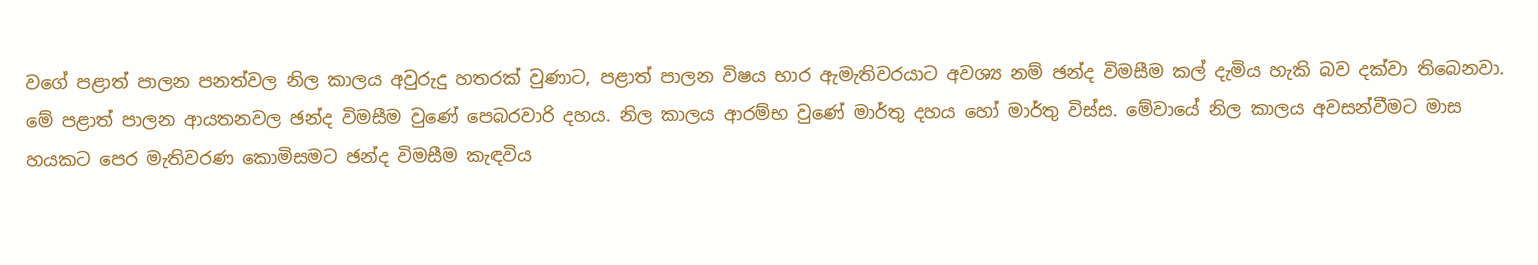වගේ පළාත් පාලන පනත්වල නිල කාලය අවුරුදු හතරක් වුණාට, පළාත් පාලන විෂය භාර ඇමැතිවරයාට අවශ්‍ය නම් ඡන්ද විමසීම කල් දැමිය හැකි බව දක්වා තිබෙනවා. මේ පළාත් පාලන ආයතනවල ඡන්ද විමසීම වුණේ පෙබරවාරි දහය. නිල කාලය ආරම්භ වුණේ මාර්තු දහය හෝ මාර්තු විස්ස. මේවායේ නිල කාලය අවසන්වීමට මාස හයකට පෙර මැතිවරණ කොමිසමට ඡන්ද විමසීම කැඳවිය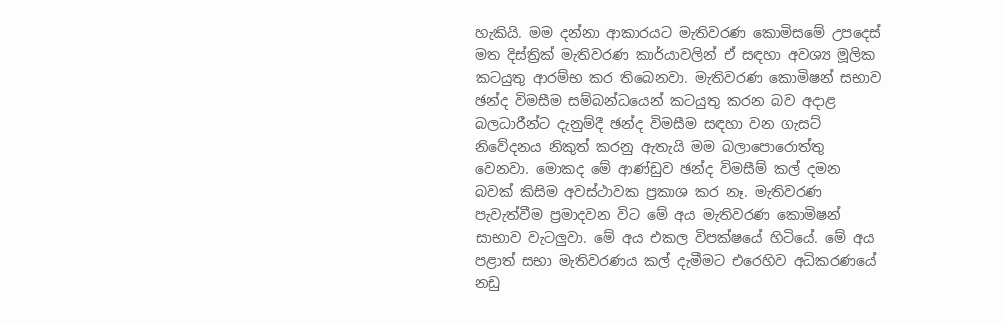හැකියි. මම දන්නා ආකාරයට මැතිවරණ කොමිසමේ උපදෙස් මත දිස්ත්‍රික් මැතිවරණ කාර්යාවලින් ඒ සඳහා අවශ්‍ය මූලික කටයුතු ආරම්භ කර තිබෙනවා. මැතිවරණ කොමිෂන් සභාව ඡන්ද විමසීම සම්බන්ධයෙන් කටයුතු කරන බව අදාළ බලධාරීන්ට දැනුම්දී ඡන්ද විමසීම සඳහා වන ගැසට් නිවේදනය නිකුත් කරනු ඇතැයි මම බලාපොරොත්තු වෙනවා. මොකද මේ ආණ්ඩුව ඡන්ද විමසීම් කල් දමන බවක් කිසිම අවස්ථාවක ප්‍රකාශ කර නෑ. මැතිවරණ පැවැත්වීම ප්‍රමාදවන විට මේ අය මැතිවරණ කොමිෂන් සාභාව වැටලුවා. මේ අය එකල විපක්ෂයේ හිටියේ. මේ අය පළාත් සභා මැතිවරණය කල් දැමීමට එරෙහිව අධිකරණයේ නඩු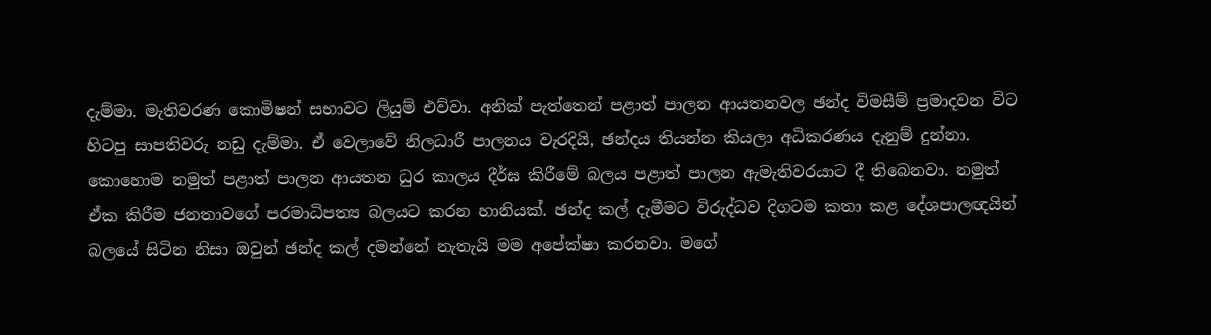දැම්මා. මැතිවරණ කොමිෂන් සභාවට ලියුම් එව්වා. අනික් පැත්තෙන් පළාත් පාලන ආයතනවල ඡන්ද විමසීම් ප්‍රමාදවන විට හිටපු සාපතිවරු නඩු දැම්මා. ඒ වෙලාවේ නිලධාරී පාලනය වැරදියි, ඡන්දය තියන්න කියලා අධිකරණය දැනුම් දුන්නා. කොහොම නමුත් පළාත් පාලන ආයතන ධුර කාලය දීර්ඝ කිරීමේ බලය පළාත් පාලන ඇමැතිවරයාට දී තිබෙනවා. නමුත් ඒක කිරීම ජනතාවගේ පරමාධිපත්‍ය බලයට කරන හානියක්. ඡන්ද කල් දැමීමට විරුද්ධව දිගටම කතා කළ දේශපාලඥයින් බලයේ සිටින නිසා ඔවුන් ඡන්ද කල් දමන්නේ නැතැයි මම අපේක්ෂා කරනවා. මගේ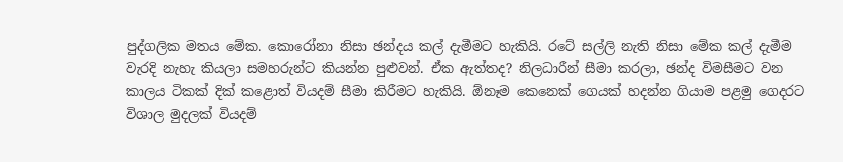පුද්ගලික මතය මේක. කොරෝනා නිසා ඡන්දය කල් දැමීමට හැකියි. රටේ සල්ලි නැති නිසා මේක කල් දැමීම වැරදි නැහැ කියලා සමහරුන්ට කියන්න පුළුවන්. ඒක ඇත්තද? නිලධාරීන් සීමා කරලා, ඡන්ද විමසීමට වන කාලය ටිකක් දික් කළොත් වියදම් සීමා කිරීමට හැකියි. ඕනෑම කෙනෙක් ගෙයක් හදන්න ගියාම පළමු ගෙදරට විශාල මුදලක් වියදම්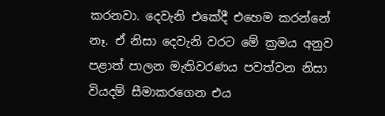කරනවා. දෙවැනි එකේදී එහෙම කරන්නේ නෑ. ඒ නිසා දෙවැනි වරට මේ ක්‍රමය අනුව පළාත් පාලන මැතිවරණය පවත්වන නිසා වියදම් සීමාකරගෙන එය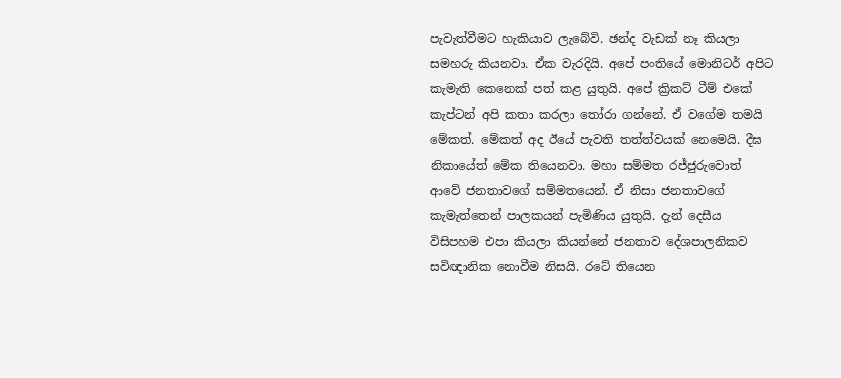පැවැත්වීමට හැකියාව ලැබේවි. ඡන්ද වැඩක් නෑ කියලා සමහරු කියනවා. ඒක වැරදියි. අපේ පංතියේ මොනිටර් අපිට කැමැති කෙනෙක් පත් කළ යුතුයි. අපේ ක්‍රිකට් ටීම් එකේ කැප්ටන් අපි කතා කරලා තෝරා ගන්නේ. ඒ වගේම තමයි මේකත්. මේකත් අද ඊයේ පැවති තත්ත්වයක් නෙමෙයි. දීඝ නිකායේත් මේක තියෙනවා. මහා සම්මත රජ්ජුරුවොත් ආවේ ජනතාවගේ සම්මතයෙන්. ඒ නිසා ජනතාවගේ කැමැත්තෙන් පාලකයන් පැමිණිය යුතුයි. දැන් දෙසීය විසිපහම එපා කියලා කියන්නේ ජනතාව දේශපාලනිකව සවිඥානික නොවීම නිසයි. රටේ තියෙන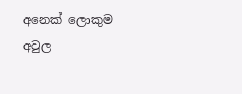අනෙක් ලොකුම අවුල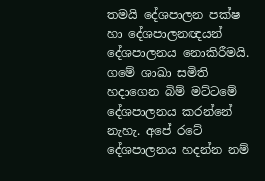තමයි දේශපාලන පක්ෂ හා දේශපාලනඥයන් දේශපාලනය නොකිරීමයි. ගමේ ශාඛා සමිති හදාගෙන බිම් මට්ටමේ දේශපාලනය කරන්නේ නැහැ. අපේ රටේ දේශපාලනය හදන්න නම්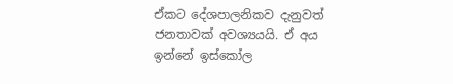ඒකට දේශපාලනිකව දැනුවත් ජනතාවක් අවශ්‍යයයි. ඒ අය ඉන්නේ ඉස්කෝල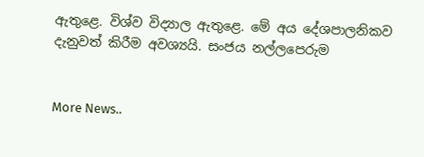ඇතුළෙ. විශ්ව විද්‍යාල ඇතුළෙ. මේ අය දේශපාලනිකව දැනුවත් කිරීම අවශ්‍යයි. සංජය නල්ලපෙරුම


More News..